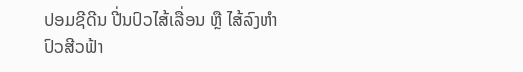ປອມຊີດີນ ປີ່ນປົວໄສ້ເລື່ອນ ຫຼື ໄສ້ລົງຫຳ ປົວສີວຟ້າ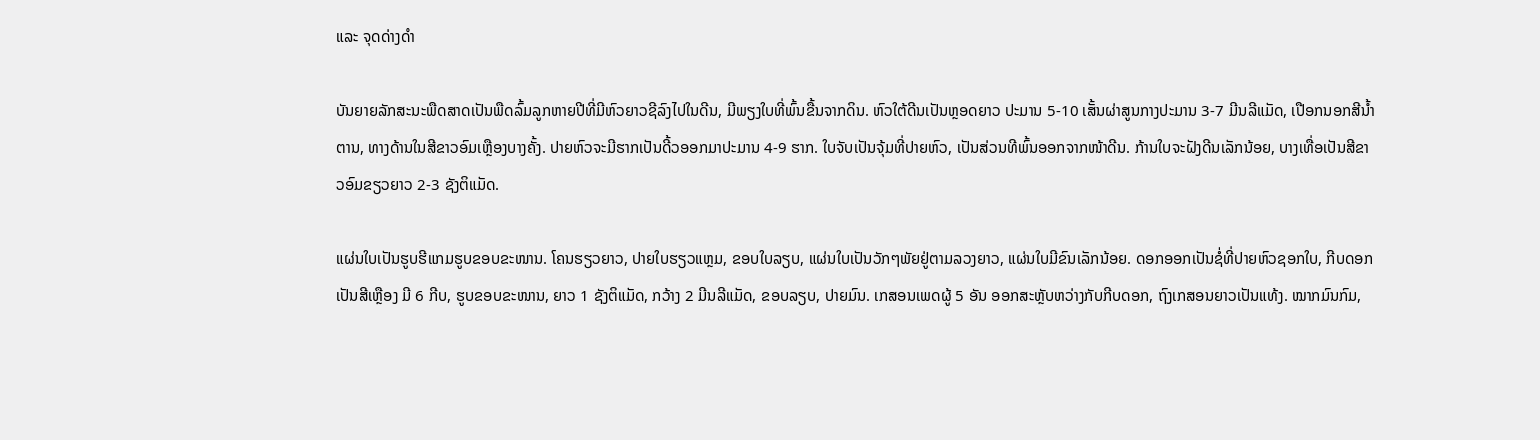ແລະ ຈຸດດ່າງດຳ

ບັນຍາຍລັກສະນະພືດສາດເປັນພືດລົ້ມລູກຫາຍປີທີ່ມີຫົວຍາວຊີລົງໄປໃນດີນ, ມີພຽງໃບທີ່ພົ້ນຂື້ນຈາກດິນ. ຫົວໃຕ້ດີນເປັນຫຼອດຍາວ ປະມານ 5-10 ເສັ້ນຜ່າສູນກາງປະມານ 3-7 ມີນລີແມັດ, ເປືອກນອກສີນ້ຳຕານ, ທາງດ້ານໃນສີຂາວອົມເຫຼືອງບາງຄັ້ງ. ປາຍຫົວຈະມີຮາກເປັນດີ້ວອອກມາປະມານ 4-9 ຮາກ. ໃບຈັບເປັນຈຸ້ມທີ່ປາຍຫົວ, ເປັນສ່ວນທີພົ້ນອອກຈາກໜ້າດີນ. ກ້ານໃບຈະຝັງດີນເລັກນ້ອຍ, ບາງເທື່ອເປັນສີຂາວອົມຂຽວຍາວ 2-3 ຊັງຕິແມັດ.

ແຜ່ນໃບເປັນຮູບຮີແກມຮູບຂອບຂະໜານ. ໂຄນຮຽວຍາວ, ປາຍໃບຮຽວແຫຼມ, ຂອບໃບລຽບ, ແຜ່ນໃບເປັນວັກໆພັຍຢູ່ຕາມລວງຍາວ, ແຜ່ນໃບມີຂົນເລັກນ້ອຍ. ດອກອອກເປັນຊໍ່ທີ່ປາຍຫົວຊອກໃບ, ກີບດອກເປັນສີເຫຼືອງ ມີ 6 ກີບ, ຮູບຂອບຂະໜານ, ຍາວ 1 ຊັງຕິແມັດ, ກວ້າງ 2 ມີນລີແມັດ, ຂອບລຽບ, ປາຍມົນ. ເກສອນເພດຜູ້ 5 ອັນ ອອກສະຫຼັບຫວ່າງກັບກີບດອກ, ຖົງເກສອນຍາວເປັນແທ້ງ. ໝາກມົນກົມ,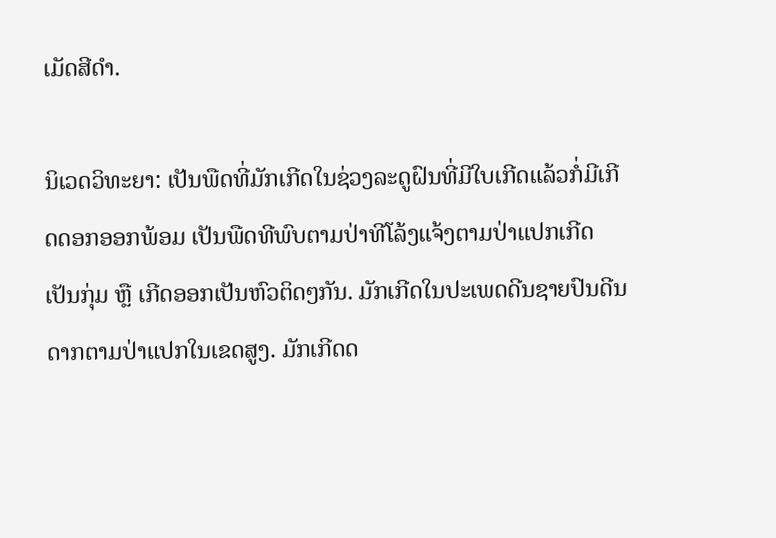ເມັດສີດຳ.

ນິເວດວິທະຍາ: ເປັນພືດທີ່ມັກເກີດໃນຊ່ວງລະດູຝົນທີ່ມີໃບເກີດແລ້ວກໍ່ມີເກີດດອກອອກພ້ອມ ເປັນພືດທີພົບຕາມປ່າທີໂລ້ງແຈ້ງຕາມປ່າແປກເກີດເປັນກຸ່ມ ຫຼື ເກີດອອກເປັນຫົວຕິດໆກັນ. ມັກເກີດໃນປະເພດດີນຊາຍປົນດີນດາກຕາມປ່າແປກໃນເຂດສູງ. ມັກເກີດດ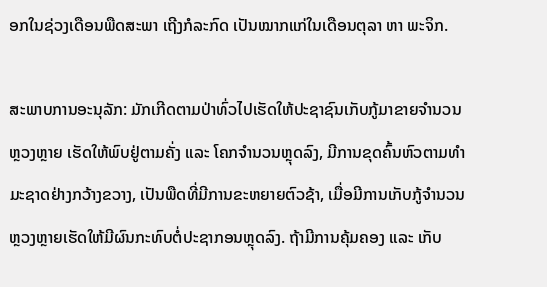ອກໃນຊ່ວງເດືອນພືດສະພາ ເຖີງກໍລະກົດ ເປັນໝາກແກ່ໃນເດືອນຕຸລາ ຫາ ພະຈິກ.

ສະພາບການອະນຸລັກ: ມັກເກີດຕາມປ່າທົ່ວໄປເຮັດໃຫ້ປະຊາຊົນເກັບກູ້ມາຂາຍຈຳນວນຫຼວງຫຼາຍ ເຮັດໃຫ້ພົບຢູ່ຕາມຄັ່ງ ແລະ ໂຄກຈຳນວນຫຼຸດລົງ, ມີການຂຸດຄົ້ນຫົວຕາມທຳມະຊາດຢ່າງກວ້າງຂວາງ, ເປັນພືດທີ່ມີການຂະຫຍາຍຕົວຊ້າ, ເມື່ອມີການເກັບກູ້ຈຳນວນຫຼວງຫຼາຍເຮັດໃຫ້ມີຜົນກະທົບຕໍ່ປະຊາກອນຫຼຸດລົງ. ຖ້າມີການຄຸ້ມຄອງ ແລະ ເກັບ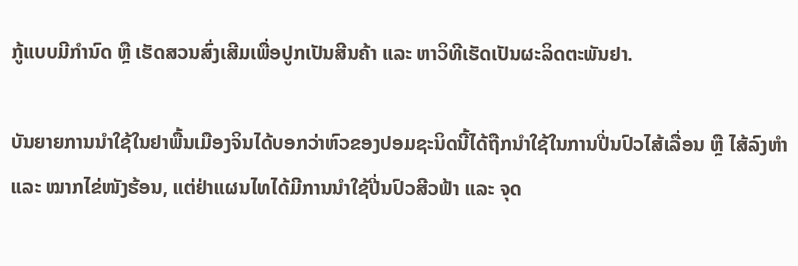ກູ້ແບບມີກຳນົດ ຫຼື ເຮັດສວນສົ່ງເສີມເພື່ອປູກເປັນສີນຄ້າ ແລະ ຫາວິທີເຮັດເປັນຜະລິດຕະພັນຢາ.

ບັນຍາຍການນຳໃຊ້ໃນຢາພື້ນເມືອງຈິນໄດ້ບອກວ່າຫົວຂອງປອມຊະນິດນີ້ໄດ້ຖືກນຳໃຊ້ໃນການປີ່ນປົວໄສ້ເລື່ອນ ຫຼື ໄສ້ລົງຫຳ ແລະ ໝາກໄຂ່ໜັງຮ້ອນ, ແຕ່ຢ່າແຜນໄທໄດ້ມີການນຳໃຊ້ປີ່ນປົວສີວຟ້າ ແລະ ຈຸດ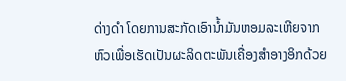ດ່າງດຳ ໂດຍການສະກັດເອົານ້ຳມັນຫອມລະເຫີຍຈາກຫົວເພື່ອເຮັດເປັນຜະລິດຕະພັນເຄື່ອງສຳອາງອິກດ້ວຍ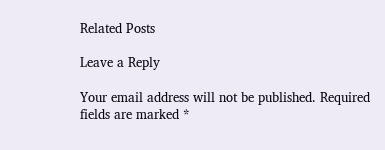Related Posts

Leave a Reply

Your email address will not be published. Required fields are marked *